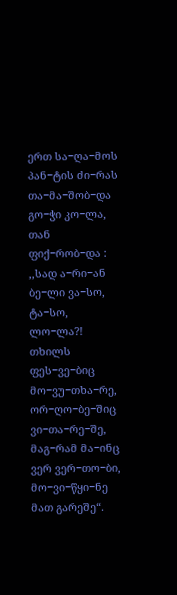ერთ სა−ღა−მოს პან−ტის ძი−რას
თა−მა−შობ−და გო−ჭი კო−ლა,
თან ფიქ−რობ−და : ,,სად ა−რი−ან
ბე−ლი ვა−სო, ტა−სო, ლო−ლა?!
თხილს ფეს−ვე−ბიც მო−ვუ−თხა−რე,
ორ−ღო−ბე−შიც ვი−თა−რე−შე,
მაგ−რამ მა−ინც ვერ ვერ−თო−ბი,
მო−ვი−წყი−ნე მათ გარეშე“.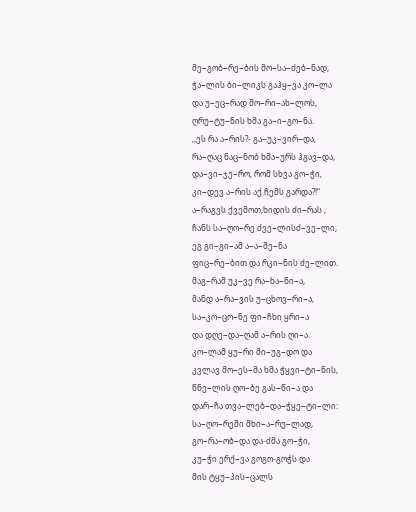მე−გობ−რე−ბის მო−სა−ძებ−ნად,
ჭა−ლის ბი−ლიკს გაჰყ−ვა კო−ლა
და უ−ეც−რად შო−რი−ახ−ლოს,
ღრუ−ტუ−ნის ხმა გა−ი−გო−ნა.
,,ეს რა ა−რის?- გა−უკ−ვირ−და,
რა−ღაც ნაც−ნობ ხმა−ურს ჰგავ−და,
და−ვი−ჯე−რო, რომ სხვა გო−ჭი,
კი−დევ ა−რის აქ ჩემს გარდა?!“
ა−რაგვს ქვემოთ,ხიდის ძი−რას ,
ჩანს სა−ღო−რე ძვე−ლისძ−ვე−ლი,
ეგ გი−გი−ამ ა−ა−შე−ნა
ფიც−რე−ბით და რკი−ნის ძე−ლით.
მაგ−რამ უკ−ვე რა−ხა−ნი−ა,
მანდ ა−რა−ვის უ−ცხოვ−რი−ა,
სა−კო−ცო−ნე ფი−ჩხი ყრი−ა
და დღე−და−ღამ ა−რის ღი−ა.
კო−ლამ ყუ−რი მი−უგ−დო და
კვლავ მო−ეს−მა ხმა ჭყვი−ტი−ნის,
წნე−ლის ღო−ბე გას−წი−ა და
დარ−ჩა თვა−ლებ−და−ჭყე−ტი−ლი:
სა−ღო−რეში მხი−ა−რუ−ლად,
გო−რა−ობ−და და-ძმა გო−ჭი,
კუ−ჭი ერქ−ვა გოგო-გოჭს და
მის ტყუ−პის−ცალს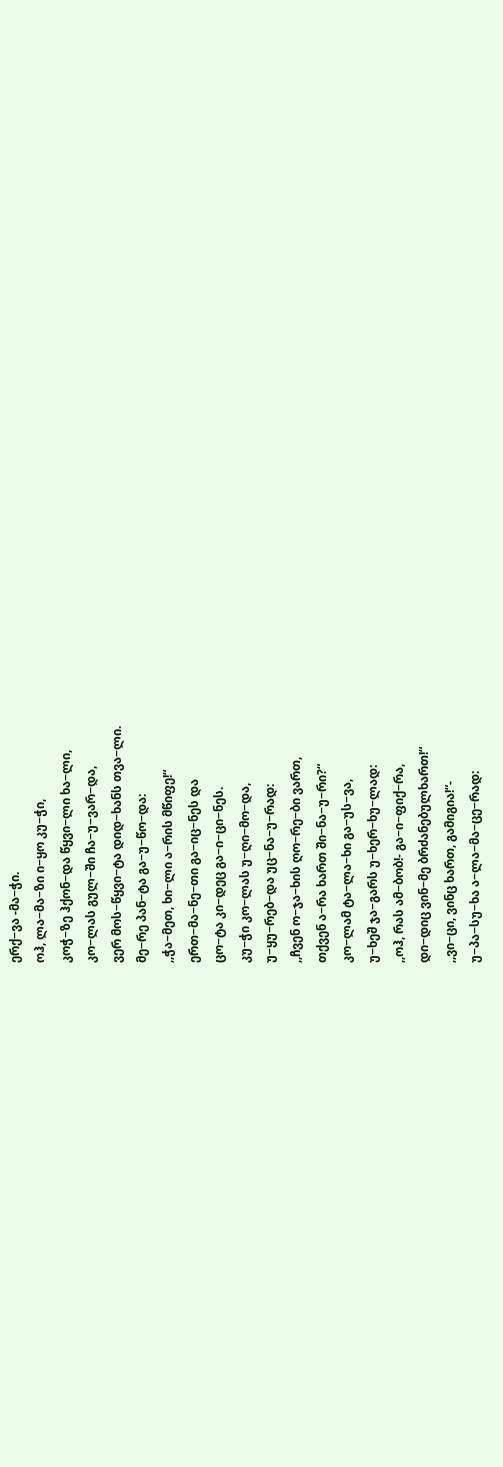ერქ−ვა -მა−ჭი.
ოჰ, ლა−მა−ზი ი−ყო კუ−ჭი,
კოჭ−ზე ჰქონ−და წყვი−ლი ხა−ლი,
კო−ლას გულ−ში ჩა−უ−ვარ−და,
ვერ მოს−წყვი−ტა დიდ−ხანს თვა−ლი.
მე−რე პან−ტა გა−უ−წო−და:
,,ჭა−მეთ, ხი−ლი ა−რის მწიფე!“
ერთ−მა−ნე−თი გა−იც−ნეს და
ცო−ტა კი−დეც გა−ი−ცი−ნეს.
კუ−ჭი კო−ლას უ−ღი−მო−და,
უ−ყუ−რებ−და უც−ნა−უ−რად:
,,ჩვენ ო−ჯა−ხის ღო−რე−ბი ვართ,
თქვენ ა−რა ხართ ში−ნა−უ−რი?“
კო−ლამ ტა−ლა−ხი გა−უს−ვა,
უ−ხეშ ჯა−გარს უ−ხერ−ხუ−ლად:
,,ოჰ, რას ამ−ბობ!- გა−ი−ფიქ−რა,
დი−დიც ვინ−მე ბრძანებულხართ!“
,,ვი−ცი, ვინც ხართ, გამიგია!“-
უ−პა−სუ−ხა ა−ლა−მა−ცე−რად: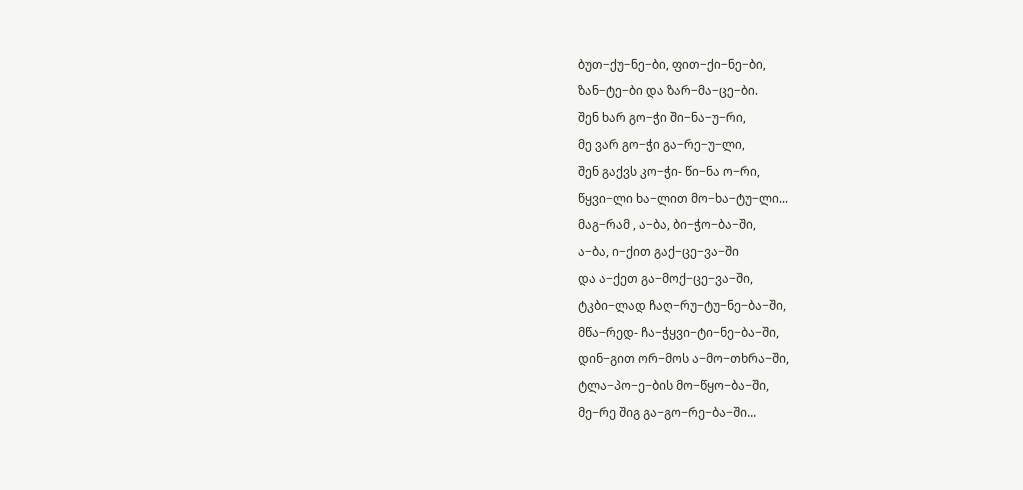ბუთ−ქუ−ნე−ბი, ფით−ქი−ნე−ბი,
ზან−ტე−ბი და ზარ−მა−ცე−ბი.
შენ ხარ გო−ჭი ში−ნა−უ−რი,
მე ვარ გო−ჭი გა−რე−უ−ლი,
შენ გაქვს კო−ჭი- წი−ნა ო−რი,
წყვი−ლი ხა−ლით მო−ხა−ტუ−ლი...
მაგ−რამ , ა−ბა, ბი−ჭო−ბა−ში,
ა−ბა, ი−ქით გაქ−ცე−ვა−ში
და ა−ქეთ გა−მოქ−ცე−ვა−ში,
ტკბი−ლად ჩაღ−რუ−ტუ−ნე−ბა−ში,
მწა−რედ- ჩა−ჭყვი−ტი−ნე−ბა−ში,
დინ−გით ორ−მოს ა−მო−თხრა−ში,
ტლა−პო−ე−ბის მო−წყო−ბა−ში,
მე−რე შიგ გა−გო−რე−ბა−ში...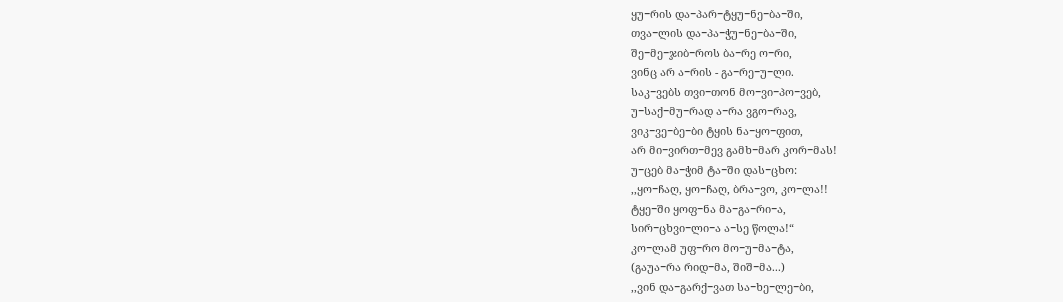ყუ−რის და−პარ−ტყუ−ნე−ბა−ში,
თვა−ლის და−პა−ჭუ−ნე−ბა−ში,
შე−მე−ჯიბ−როს ბა−რე ო−რი,
ვინც არ ა−რის - გა−რე−უ−ლი.
საკ−ვებს თვი−თონ მო−ვი−პო−ვებ,
უ−საქ−მუ−რად ა−რა ვგო−რავ,
ვიკ−ვე−ბე−ბი ტყის ნა−ყო−ფით,
არ მი−ვირთ−მევ გამხ−მარ კორ−მას!
უ−ცებ მა−ჭიმ ტა−ში დას−ცხო:
,,ყო−ჩაღ, ყო−ჩაღ, ბრა−ვო, კო−ლა!!
ტყე−ში ყოფ−ნა მა−გა−რი−ა,
სირ−ცხვი−ლი−ა ა−სე წოლა!“
კო−ლამ უფ−რო მო−უ−მა−ტა,
(გაუა−რა რიდ−მა, შიშ−მა...)
,,ვინ და−გარქ−ვათ სა−ხე−ლე−ბი,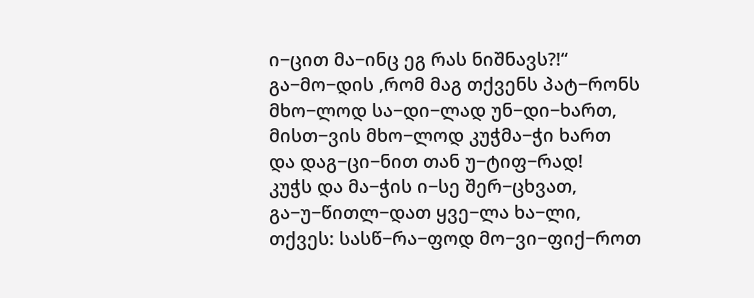ი−ცით მა−ინც ეგ რას ნიშნავს?!“
გა−მო−დის ,რომ მაგ თქვენს პატ−რონს
მხო−ლოდ სა−დი−ლად უნ−დი−ხართ,
მისთ−ვის მხო−ლოდ კუჭმა−ჭი ხართ
და დაგ−ცი−ნით თან უ−ტიფ−რად!
კუჭს და მა−ჭის ი−სე შერ−ცხვათ,
გა−უ−წითლ−დათ ყვე−ლა ხა−ლი,
თქვეს: სასწ−რა−ფოდ მო−ვი−ფიქ−როთ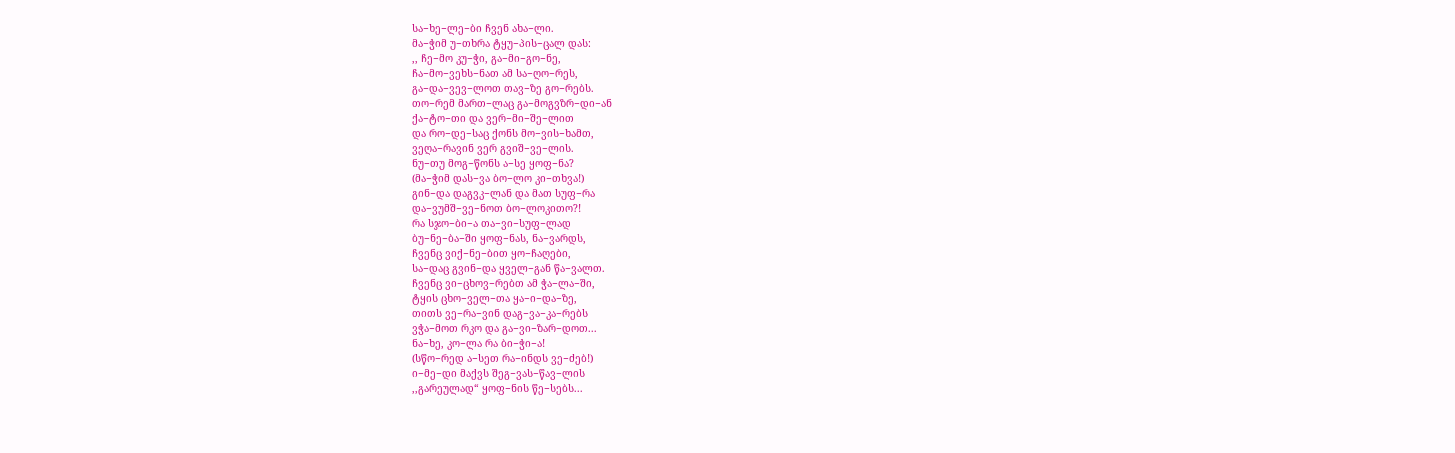სა−ხე−ლე−ბი ჩვენ ახა−ლი.
მა−ჭიმ უ−თხრა ტყუ−პის−ცალ დას:
,, ჩე−მო კუ−ჭი, გა−მი−გო−ნე,
ჩა−მო−ვეხს−ნათ ამ სა−ღო−რეს,
გა−და−ვევ−ლოთ თავ−ზე გო−რებს.
თო−რემ მართ−ლაც გა−მოგვზრ−დი−ან
ქა−ტო−თი და ვერ−მი−შე−ლით
და რო−დე−საც ქონს მო−ვის−ხამთ,
ვეღა−რავინ ვერ გვიშ−ვე−ლის.
ნუ−თუ მოგ−წონს ა−სე ყოფ−ნა?
(მა−ჭიმ დას−ვა ბო−ლო კი−თხვა!)
გინ−და დაგვკ−ლან და მათ სუფ−რა
და−ვუმშ−ვე−ნოთ ბო−ლოკითო?!
რა სჯო−ბი−ა თა−ვი−სუფ−ლად
ბუ−ნე−ბა−ში ყოფ−ნას, ნა−ვარდს,
ჩვენც ვიქ−ნე−ბით ყო−ჩაღები,
სა−დაც გვინ−და ყველ−გან წა−ვალთ.
ჩვენც ვი−ცხოვ−რებთ ამ ჭა−ლა−ში,
ტყის ცხო−ველ−თა ყა−ი−და−ზე,
თითს ვე−რა−ვინ დაგ−ვა−კა−რებს
ვჭა−მოთ რკო და გა−ვი−ზარ−დოთ...
ნა−ხე, კო−ლა რა ბი−ჭი−ა!
(სწო−რედ ა−სეთ რა−ინდს ვე−ძებ!)
ი−მე−დი მაქვს შეგ−ვას−წავ−ლის
,,გარეულად“ ყოფ−ნის წე−სებს...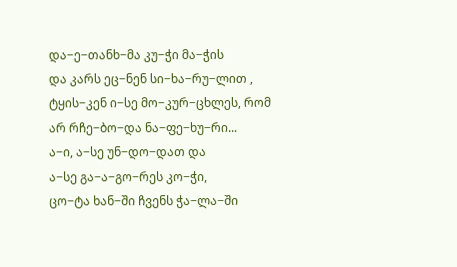და−ე−თანხ−მა კუ−ჭი მა−ჭის
და კარს ეც−ნენ სი−ხა−რუ−ლით ,
ტყის−კენ ი−სე მო−კურ−ცხლეს, რომ
არ რჩე−ბო−და ნა−ფე−ხუ−რი...
ა−ი, ა−სე უნ−დო−დათ და
ა−სე გა−ა−გო−რეს კო−ჭი,
ცო−ტა ხან−ში ჩვენს ჭა−ლა−ში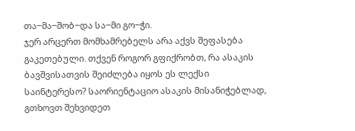თა−მა−შობ−და სა−მი გო−ჭი.
ჯერ არცერთ მომხამრებელს არა აქვს შეფასება გაკეთებული. თქვენ როგორ გფიქრობთ, რა ასაკის ბავშვისათვის შეიძლება იყოს ეს ლექსი საინტერესო? საორიენტაციო ასაკის მისანიჭებლად, გთხოვთ შეხვიდეთ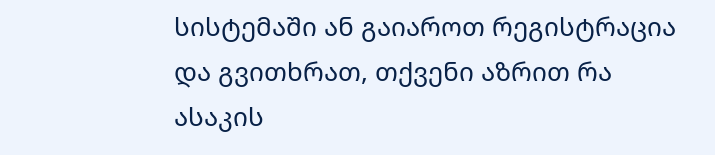სისტემაში ან გაიაროთ რეგისტრაცია და გვითხრათ, თქვენი აზრით რა ასაკის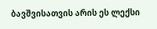ბავშვისათვის არის ეს ლექსი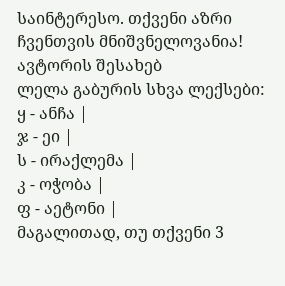საინტერესო. თქვენი აზრი ჩვენთვის მნიშვნელოვანია!
ავტორის შესახებ
ლელა გაბურის სხვა ლექსები:
ყ - ანჩა |
ჯ - ეი |
ს - ირაქლემა |
კ - ოჭობა |
ფ - აეტონი |
მაგალითად, თუ თქვენი 3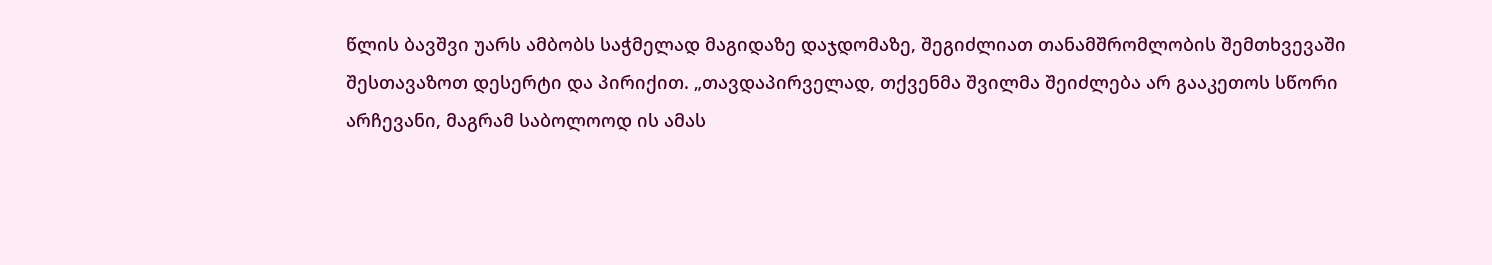წლის ბავშვი უარს ამბობს საჭმელად მაგიდაზე დაჯდომაზე, შეგიძლიათ თანამშრომლობის შემთხვევაში შესთავაზოთ დესერტი და პირიქით. „თავდაპირველად, თქვენმა შვილმა შეიძლება არ გააკეთოს სწორი არჩევანი, მაგრამ საბოლოოდ ის ამას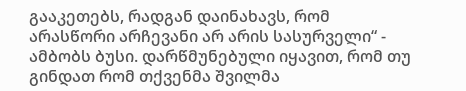გააკეთებს, რადგან დაინახავს, რომ არასწორი არჩევანი არ არის სასურველი“ - ამბობს ბუსი. დარწმუნებული იყავით, რომ თუ გინდათ რომ თქვენმა შვილმა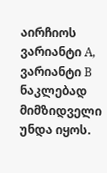აირჩიოს ვარიანტი A, ვარიანტი B ნაკლებად მიმზიდველი უნდა იყოს.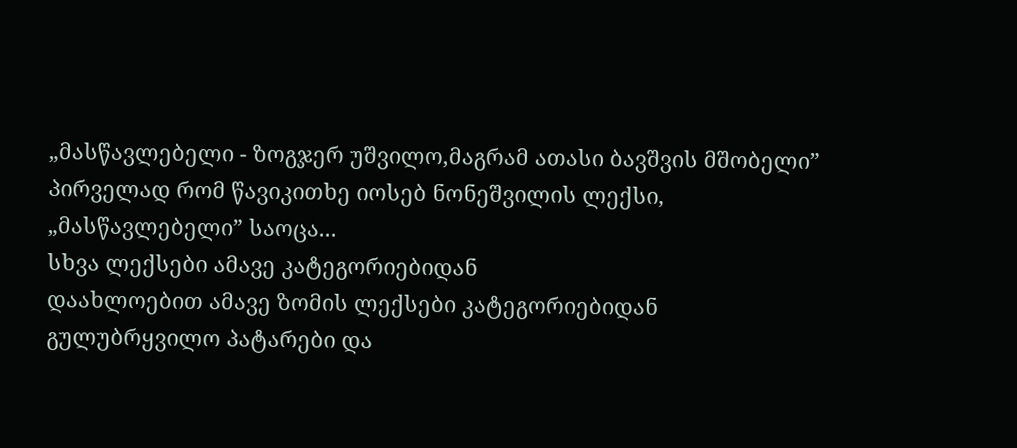„მასწავლებელი - ზოგჯერ უშვილო,მაგრამ ათასი ბავშვის მშობელი” პირველად რომ წავიკითხე იოსებ ნონეშვილის ლექსი, „მასწავლებელი” საოცა...
სხვა ლექსები ამავე კატეგორიებიდან
დაახლოებით ამავე ზომის ლექსები კატეგორიებიდან გულუბრყვილო პატარები და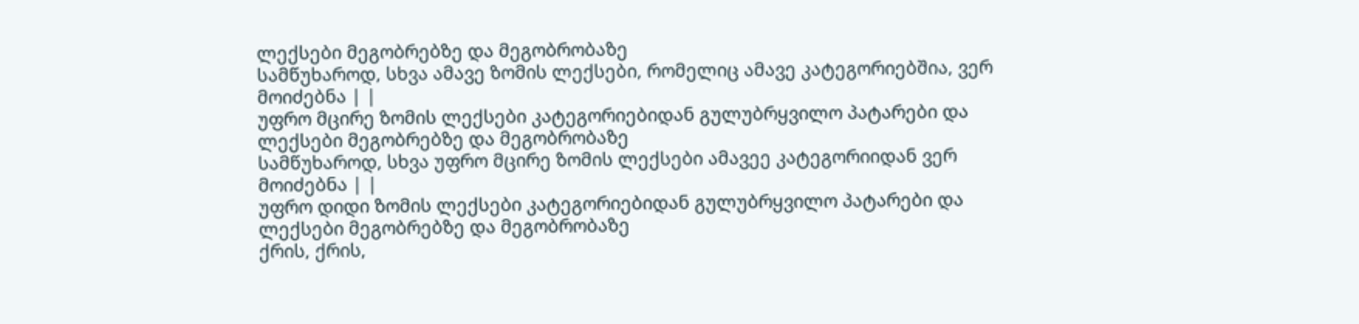ლექსები მეგობრებზე და მეგობრობაზე
სამწუხაროდ, სხვა ამავე ზომის ლექსები, რომელიც ამავე კატეგორიებშია, ვერ მოიძებნა | |
უფრო მცირე ზომის ლექსები კატეგორიებიდან გულუბრყვილო პატარები და ლექსები მეგობრებზე და მეგობრობაზე
სამწუხაროდ, სხვა უფრო მცირე ზომის ლექსები ამავეე კატეგორიიდან ვერ მოიძებნა | |
უფრო დიდი ზომის ლექსები კატეგორიებიდან გულუბრყვილო პატარები და ლექსები მეგობრებზე და მეგობრობაზე
ქრის, ქრის,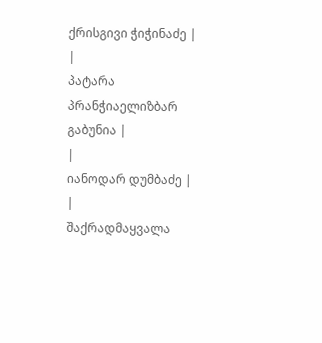ქრისგივი ჭიჭინაძე |
|
პატარა პრანჭიაელიზბარ გაბუნია |
|
იანოდარ დუმბაძე |
|
შაქრადმაყვალა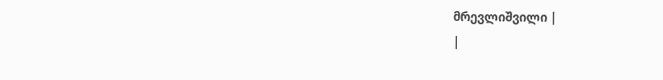მრევლიშვილი |
|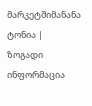მარკეტშიმანანა ტონია |
ზოგადი ინფორმაცია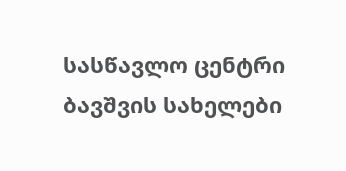სასწავლო ცენტრი
ბავშვის სახელები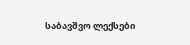საბავშვო ლექსები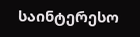საინტერესო